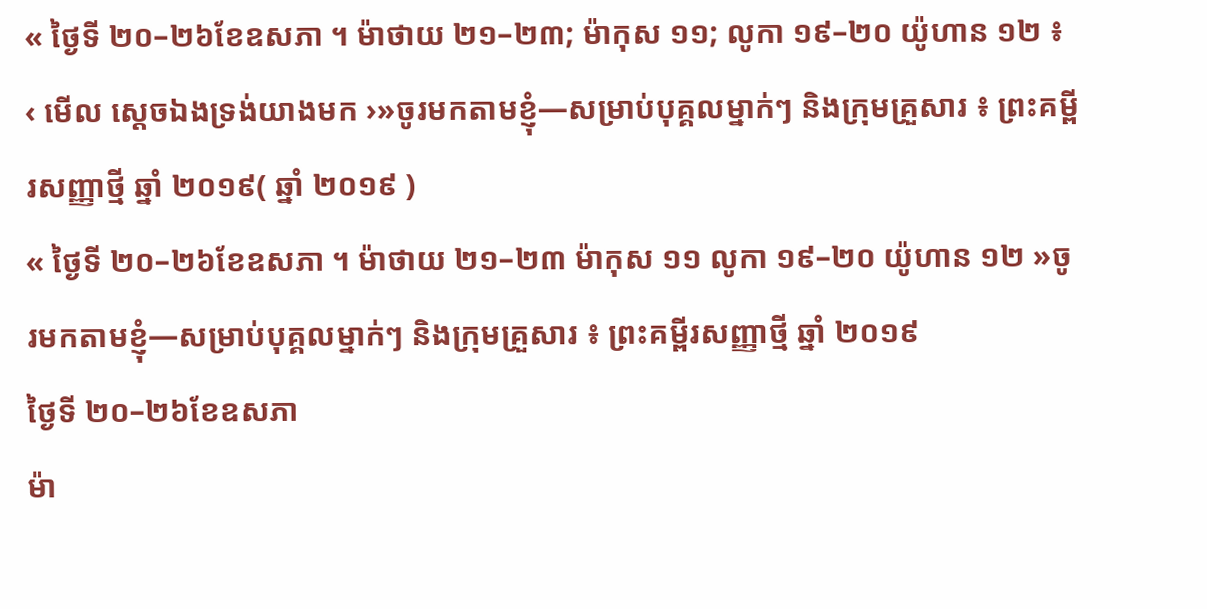« ថ្ងៃទី ២០–២៦ខែឧសភា ។ ម៉ាថាយ ២១–២៣; ម៉ាកុស ១១; លូកា ១៩–២០ យ៉ូហាន ១២ ៖ ‹ មើល ស្តេចឯងទ្រង់យាងមក ›»ចូរមកតាមខ្ញុំ—សម្រាប់បុគ្គលម្នាក់ៗ និងក្រុមគ្រួសារ ៖ ព្រះគម្ពីរសញ្ញាថ្មី ឆ្នាំ ២០១៩( ឆ្នាំ ២០១៩ )
« ថ្ងៃទី ២០–២៦ខែឧសភា ។ ម៉ាថាយ ២១–២៣ ម៉ាកុស ១១ លូកា ១៩–២០ យ៉ូហាន ១២ »ចូរមកតាមខ្ញុំ—សម្រាប់បុគ្គលម្នាក់ៗ និងក្រុមគ្រួសារ ៖ ព្រះគម្ពីរសញ្ញាថ្មី ឆ្នាំ ២០១៩
ថ្ងៃទី ២០–២៦ខែឧសភា
ម៉ា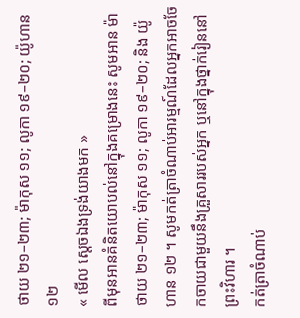ថាយ ២១–២៣; ម៉ាកុស ១១; លូកា ១៩–២០; យ៉ូហាន ១២
« មើល ស្តេចឯងទ្រង់យាងមក »
ពីមុនអានគំនិតយោបល់នៅក្នុងគម្រោងនេះ សូមអាន ម៉ាថាយ ២១–២៣; ម៉ាកុស ១១; លូកា ១៩–២០; និង យ៉ូហាន ១២ ។ សូមកត់ត្រាចំណាប់អារម្មណ៍ដែលអ្នកអាចចែកចាយជាមួយនឹងគ្រួសាររបស់អ្នក ឬនៅក្នុងថ្នាក់រៀននៅព្រះវិហារ ។
កត់ត្រាចំណាប់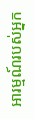អារម្មណ៍របស់អ្នក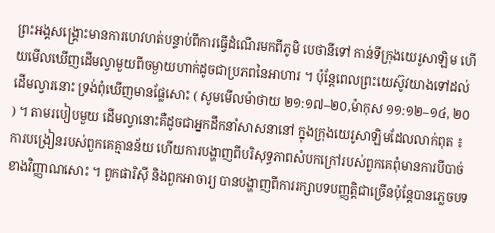ព្រះអង្គសង្គ្រោះមានការហេវហត់បន្ទាប់ពីការធ្វើដំណើរមកពីភូមិ បេថានីទៅ កាន់ទីក្រុងយេរូសាឡិម ហើយមើលឃើញដើមល្វាមួយពីចម្ងាយហាក់ដូចជាប្រភពនៃអាហារ ។ ប៉ុន្តែពេលព្រះយេស៊ូវយាងទៅដល់ដើមល្វារនោះ ទ្រង់ពុំឃើញមានផ្លែសោះ ( សូមមើលម៉ាថាយ ២១:១៧–២០,ម៉ាកុស ១១:១២–១៤, ២០ ) ។ តាមរបៀបមួយ ដើមល្វានោះគឺដូចជាអ្នកដឹកនាំសាសនានៅ ក្នុងក្រុងយេរូសាឡិមដែលលាក់ពុត ៖ ការបង្រៀនរបស់ពួកគេគ្មានន័យ ហើយការបង្ហាញពីបរិសុទ្ធភាពសំបកក្រៅរបស់ពួកគេពុំមានការបីបាច់ខាងវិញ្ញាណសោះ ។ ពួកផារិស៊ី និងពួកអាចារ្យ បានបង្ហាញពីការរក្សាបទបញ្ញត្តិជាច្រើនប៉ុន្តែបានភ្លេចបទ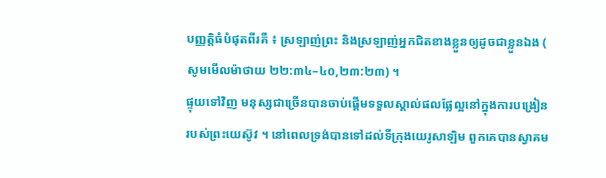បញ្ញត្តិធំបំផុតពីរគឺ ៖ ស្រឡាញ់ព្រះ និងស្រឡាញ់អ្នកជិតខាងខ្លួនឲ្យដូចជាខ្លួនឯង ( សូមមើលម៉ាថាយ ២២:៣៤–៤០,២៣:២៣) ។
ផ្ទុយទៅវិញ មនុស្សជាច្រើនបានចាប់ផ្ដើមទទួលស្គាល់ផលផ្លែល្អនៅក្នុងការបង្រៀនរបស់ព្រះយេស៊ូវ ។ នៅពេលទ្រង់បានទៅដល់ទីក្រុងយេរូសាឡិម ពួកគេបានស្វាគម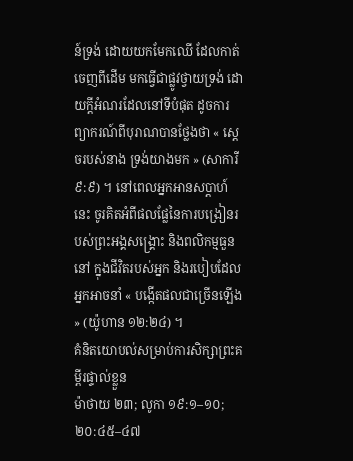ន៍ទ្រង់ ដោយយកមែកឈើ ដែលកាត់ចេញពីដើម មកធ្វើជាផ្លូវថ្វាយទ្រង់ ដោយក្តីអំណរដែលនៅទីបំផុត ដូចការព្យាករណ៍ពីបុរាណបានថ្លែងថា « ស្តេចរបស់នាង ទ្រង់យាងមក » (សាការី ៩:៩) ។ នៅពេលអ្នកអានសប្ដាហ៍នេះ ចូរគិតអំពីផលផ្លែនៃការបង្រៀនរបស់ព្រះអង្គសង្គ្រោះ និងពលិកម្មធួននៅ ក្នុងជីវិតរបស់អ្នក និងរបៀបដែលអ្នកអាចនាំ « បង្កើតផលជាច្រើនឡើង » (យ៉ូហាន ១២:២៤) ។
គំនិតយោបល់សម្រាប់ការសិក្សាព្រះគម្ពីរផ្ទាល់ខ្លួន
ម៉ាថាយ ២៣; លូកា ១៩:១–១០; ២០:៤៥–៤៧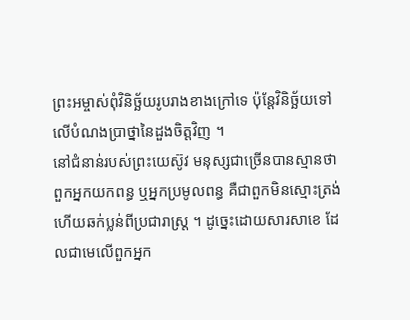ព្រះអម្ចាស់ពុំវិនិច្ឆ័យរូបរាងខាងក្រៅទេ ប៉ុន្តែវិនិច្ឆ័យទៅលើបំណងប្រាថ្នានៃដួងចិត្តវិញ ។
នៅជំនាន់របស់ព្រះយេស៊ូវ មនុស្សជាច្រើនបានស្មានថា ពួកអ្នកយកពន្ធ ឬអ្នកប្រមូលពន្ធ គឺជាពួកមិនស្មោះត្រង់ ហើយឆក់ប្លន់ពីប្រជារាស្រ្ត ។ ដូច្នេះដោយសារសាខេ ដែលជាមេលើពួកអ្នក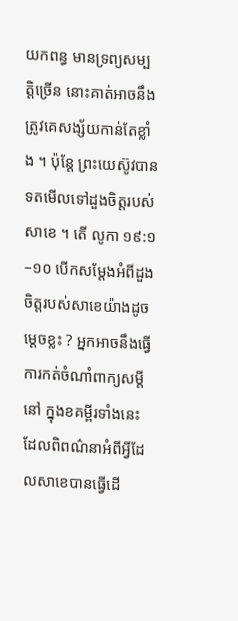យកពន្ធ មានទ្រព្យសម្បត្តិច្រើន នោះគាត់អាចនឹងត្រូវគេសង្ស័យកាន់តែខ្លាំង ។ ប៉ុន្តែ ព្រះយេស៊ូវបានទតមើលទៅដួងចិត្តរបស់សាខេ ។ តើ លូកា ១៩:១–១០ បើកសម្ដែងអំពីដួងចិត្តរបស់សាខេយ៉ាងដូចម្តេចខ្លះ ? អ្នកអាចនឹងធ្វើការកត់ចំណាំពាក្យសម្ដីនៅ ក្នុងខគម្ពីរទាំងនេះ ដែលពិពណ៌នាអំពីអ្វីដែលសាខេបានធ្វើដើ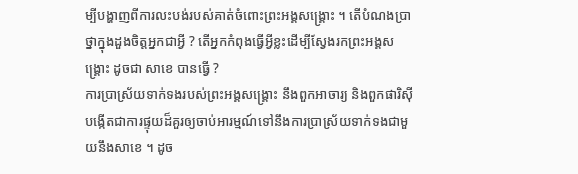ម្បីបង្ហាញពីការលះបង់របស់គាត់ចំពោះព្រះអង្គសង្គ្រោះ ។ តើបំណងប្រាថ្នាក្នុងដួងចិត្តអ្នកជាអ្វី ? តើអ្នកកំពុងធ្វើអ្វីខ្លះដើម្បីស្វែងរកព្រះអង្គសង្គ្រោះ ដូចជា សាខេ បានធ្វើ ?
ការប្រាស្រ័យទាក់ទងរបស់ព្រះអង្គសង្គ្រោះ នឹងពួកអាចារ្យ និងពួកផារិស៊ី បង្កើតជាការផ្ទុយដ៏គួរឲ្យចាប់អារម្មណ៍ទៅនឹងការប្រាស្រ័យទាក់ទងជាមួយនឹងសាខេ ។ ដូច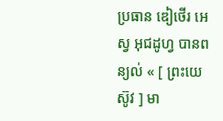ប្រធាន ឌៀថើរ អេស្វ អុជដូហ្វ បានពន្យល់ « [ ព្រះយេស៊ូវ ] មា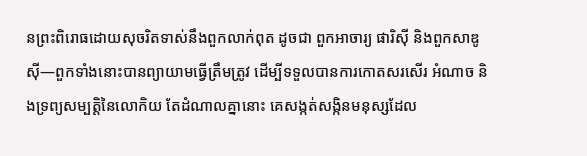នព្រះពិរោធដោយសុចរិតទាស់នឹងពួកលាក់ពុត ដូចជា ពួកអាចារ្យ ផារិស៊ី និងពួកសាឌូស៊ី—ពួកទាំងនោះបានព្យាយាមធ្វើត្រឹមត្រូវ ដើម្បីទទួលបានការកោតសរសើរ អំណាច និងទ្រព្យសម្បត្តិនៃលោកិយ តែដំណាលគ្នានោះ គេសង្កត់សង្កិនមនុស្សដែល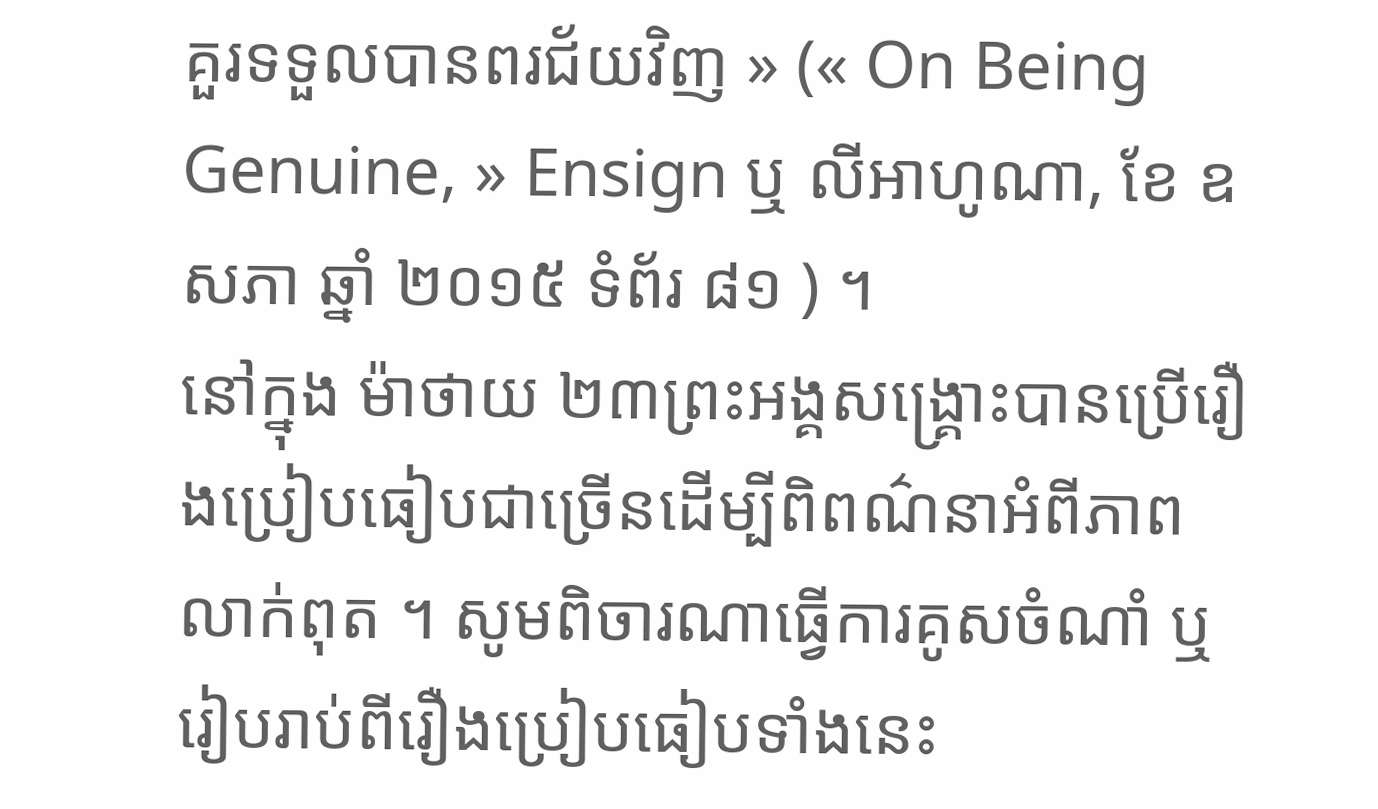គួរទទួលបានពរជ័យវិញ » (« On Being Genuine, » Ensign ឬ លីអាហូណា, ខែ ឧសភា ឆ្នាំ ២០១៥ ទំព័រ ៨១ ) ។
នៅក្នុង ម៉ាថាយ ២៣ព្រះអង្គសង្គ្រោះបានប្រើរឿងប្រៀបធៀបជាច្រើនដើម្បីពិពណ៌នាអំពីភាពលាក់ពុត ។ សូមពិចារណាធ្វើការគូសចំណាំ ឬរៀបរាប់ពីរឿងប្រៀបធៀបទាំងនេះ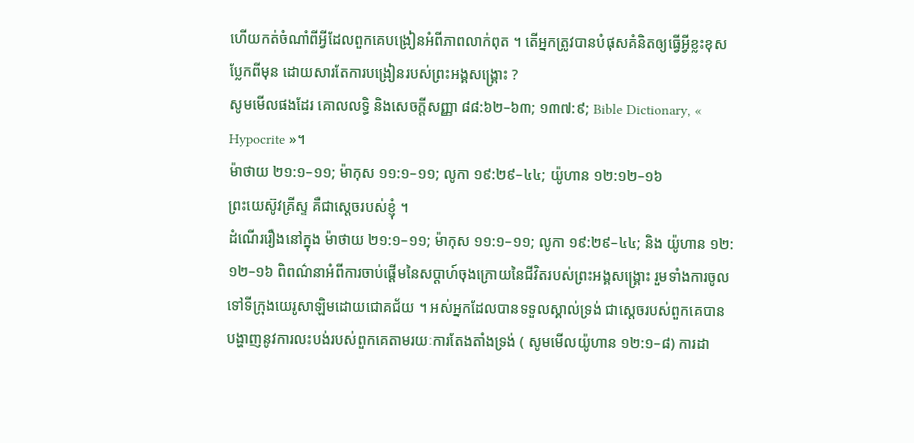ហើយកត់ចំណាំពីអ្វីដែលពួកគេបង្រៀនអំពីភាពលាក់ពុត ។ តើអ្នកត្រូវបានបំផុសគំនិតឲ្យធ្វើអ្វីខ្លះខុសប្លែកពីមុន ដោយសារតែការបង្រៀនរបស់ព្រះអង្គសង្គ្រោះ ?
សូមមើលផងដែរ គោលលទ្ធិ និងសេចក្ដីសញ្ញា ៨៨:៦២–៦៣; ១៣៧:៩; Bible Dictionary, « Hypocrite »។
ម៉ាថាយ ២១:១–១១; ម៉ាកុស ១១:១–១១; លូកា ១៩:២៩–៤៤; យ៉ូហាន ១២:១២–១៦
ព្រះយេស៊ូវគ្រីស្ទ គឺជាស្ដេចរបស់ខ្ញុំ ។
ដំណើររឿងនៅក្នុង ម៉ាថាយ ២១:១–១១; ម៉ាកុស ១១:១–១១; លូកា ១៩:២៩–៤៤; និង យ៉ូហាន ១២:១២–១៦ ពិពណ៌នាអំពីការចាប់ផ្ដើមនៃសប្ដាហ៍ចុងក្រោយនៃជីវិតរបស់ព្រះអង្គសង្គ្រោះ រួមទាំងការចូលទៅទីក្រុងយេរូសាឡិមដោយជោគជ័យ ។ អស់អ្នកដែលបានទទួលស្គាល់ទ្រង់ ជាស្ដេចរបស់ពួកគេបានបង្ហាញនូវការលះបង់របស់ពួកគេតាមរយៈការតែងតាំងទ្រង់ ( សូមមើលយ៉ូហាន ១២:១–៨) ការដា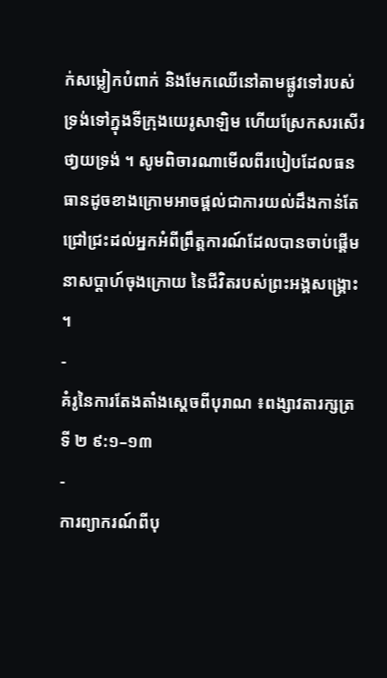ក់សម្លៀកបំពាក់ និងមែកឈើនៅតាមផ្លូវទៅរបស់ទ្រង់ទៅក្នុងទីក្រុងយេរូសាឡិម ហើយស្រែកសរសើរថា្វយទ្រង់ ។ សូមពិចារណាមើលពីរបៀបដែលធនធានដូចខាងក្រោមអាចផ្ដល់ជាការយល់ដឹងកាន់តែជ្រៅជ្រះដល់អ្នកអំពីព្រឹត្តការណ៍ដែលបានចាប់ផ្ដើមនាសប្ដាហ៍ចុងក្រោយ នៃជីវិតរបស់ព្រះអង្គសង្គ្រោះ ។
-
គំរូនៃការតែងតាំងស្ដេចពីបុរាណ ៖ពង្សាវតារក្សត្រទី ២ ៩:១–១៣
-
ការព្យាករណ៍ពីបុ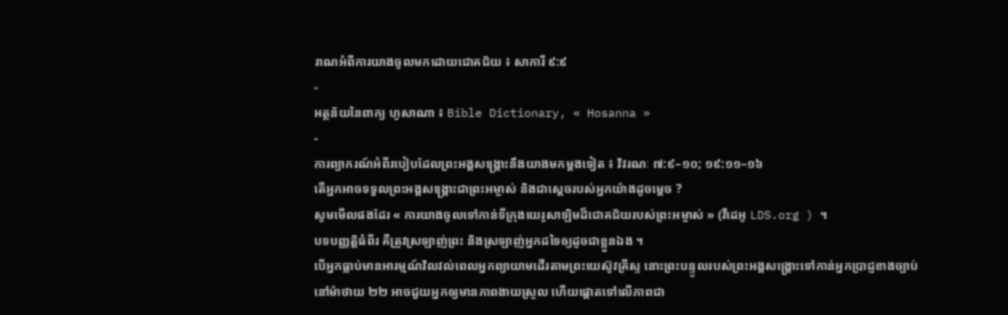រាណអំពីការយាងចូលមកដោយជោគជ័យ ៖ សាការី ៩:៩
-
អត្ថន័យនៃពាក្យ ហូសាណា ៖ Bible Dictionary, « Hosanna »
-
ការព្យាករណ៍អំពីរបៀបដែលព្រះអង្គសង្គ្រោះនឹងយាងមកម្ដងទៀត ៖ វិវរណៈ ៧:៩–១០; ១៩:១១–១៦
តើអ្នកអាចទទួលព្រះអង្គសង្គ្រោះជាព្រះអម្ចាស់ និងជាស្ដេចរបស់អ្នកយ៉ាងដូចម្ដេច ?
សូមមើលផងដែរ « ការយាងចូលទៅកាន់ទីក្រុងយេរូសាឡិមដ៏ជោគជ័យរបស់ព្រះអម្ចាស់ » (វីដេអូ LDS.org ) ។
បទបញ្ញត្តិធំពីរ គឺត្រូវស្រឡាញ់ព្រះ និងស្រឡាញ់អ្នកដទៃឲ្យដូចជាខ្លួនឯង ។
បើអ្នកធ្លាប់មានអារម្មណ៍វិលវល់ពេលអ្នកព្យាយាមដើរតាមព្រះយេស៊ូវគ្រីស្ទ នោះព្រះបន្ទូលរបស់ព្រះអង្គសង្គ្រោះទៅកាន់អ្នកប្រាជ្ញខាងច្បាប់នៅម៉ាថាយ ២២ អាចជួយអ្នកឲ្យមានភាពងាយស្រួល ហើយផ្ដោតទៅលើភាពជា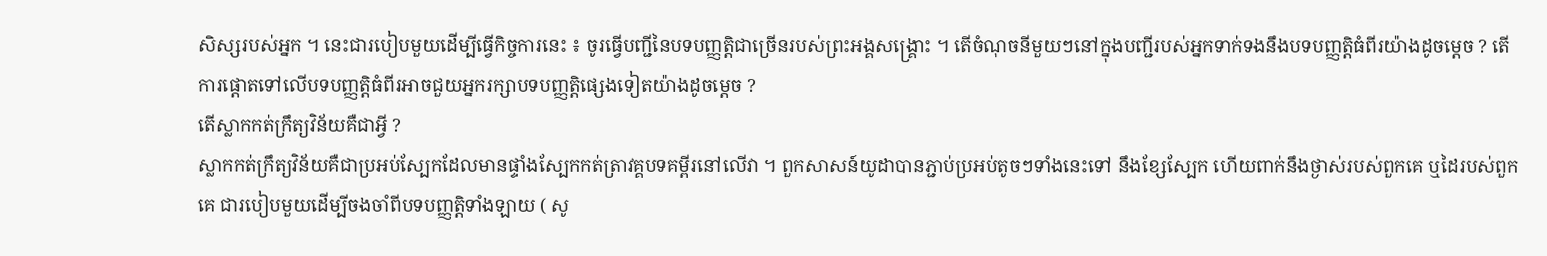សិស្សរបស់អ្នក ។ នេះជារបៀបមួយដើម្បីធ្វើកិច្ចការនេះ ៖ ចូរធ្វើបញ្ជីនៃបទបញ្ញត្តិជាច្រើនរបស់ព្រះអង្គសង្គ្រោះ ។ តើចំណុចនីមួយៗនៅក្នុងបញ្ជីរបស់អ្នកទាក់ទងនឹងបទបញ្ញត្តិធំពីរយ៉ាងដូចម្ដេច ? តើការផ្ដោតទៅលើបទបញ្ញត្តិធំពីរអាចជួយអ្នករក្សាបទបញ្ញត្តិផ្សេងទៀតយ៉ាងដូចម្ដេច ?
តើស្លាកកត់ក្រឹត្យវិន័យគឺជាអ្វី ?
ស្លាកកត់ក្រឹត្យវិន័យគឺជាប្រអប់ស្បែកដែលមានផ្ទាំងស្បែកកត់ត្រាវគ្គបទគម្ពីរនៅលើវា ។ ពួកសាសន៍យូដាបានភ្ជាប់ប្រអប់តូចៗទាំងនេះទៅ នឹងខ្សែស្បែក ហើយពាក់នឹងថ្ងាស់របស់ពួកគេ ឬដៃរបស់ពួកគេ ជារបៀបមួយដើម្បីចងចាំពីបទបញ្ញត្តិទាំងឡាយ ( សូ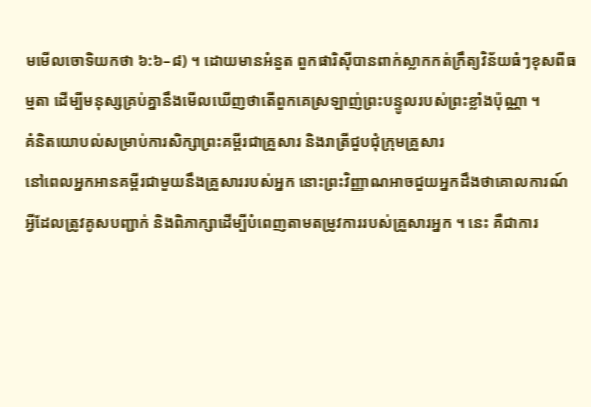មមើលចោទិយកថា ៦:៦–៨) ។ ដោយមានអំនួត ពួកផារិស៊ីបានពាក់ស្លាកកត់ក្រឹត្យវិន័យធំៗខុសពីធម្មតា ដើម្បីមនុស្សគ្រប់គ្នានឹងមើលឃើញថាតើពួកគេស្រឡាញ់ព្រះបន្ទូលរបស់ព្រះខ្លាំងប៉ុណ្ណា ។
គំនិតយោបល់សម្រាប់ការសិក្សាព្រះគម្ពីរជាគ្រួសារ និងរាត្រីជួបជុំក្រុមគ្រួសារ
នៅពេលអ្នកអានគម្ពីរជាមួយនឹងគ្រួសាររបស់អ្នក នោះព្រះវិញ្ញាណអាចជួយអ្នកដឹងថាគោលការណ៍អ្វីដែលត្រូវគូសបញ្ជាក់ និងពិភាក្សាដើម្បីបំពេញតាមតម្រូវការរបស់គ្រួសារអ្នក ។ នេះ គឺជាការ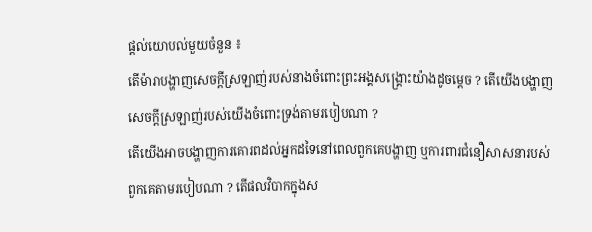ផ្ដល់យោបល់មួយចំនួន ៖
តើម៉ារាបង្ហាញសេចក្ដីស្រឡាញ់របស់នាងចំពោះព្រះអង្គសង្គ្រោះយ៉ាងដូចម្ដេច ? តើយើងបង្ហាញសេចក្ដីស្រឡាញ់របស់យើងចំពោះទ្រង់តាមរបៀបណា ?
តើយើងអាចបង្ហាញការគោរពដល់អ្នកដទៃនៅពេលពួកគេបង្ហាញ ឬការពារជំនឿសាសនារបស់ពួកគេតាមរបៀបណា ? តើផលវិបាកក្នុងស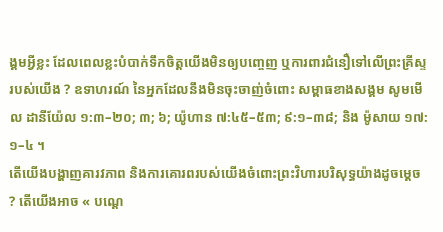ង្គមអ្វីខ្លះ ដែលពេលខ្លះបំបាក់ទឹកចិត្តយើងមិនឲ្យបញ្ចេញ ឬការពារជំនឿទៅលើព្រះគ្រីស្ទរបស់យើង ? ឧទាហរណ៍ នៃអ្នកដែលនឹងមិនចុះចាញ់ចំពោះ សម្ពាធខាងសង្គម សូមមើល ដានីយ៉ែល ១:៣–២០; ៣; ៦; យ៉ូហាន ៧:៤៥–៥៣; ៩:១–៣៨; និង ម៉ូសាយ ១៧:១–៤ ។
តើយើងបង្ហាញគារវភាព និងការគោរពរបស់យើងចំពោះព្រះវិហារបរិសុទ្ធយ៉ាងដូចម្ដេច ? តើយើងអាច « បណ្ដេ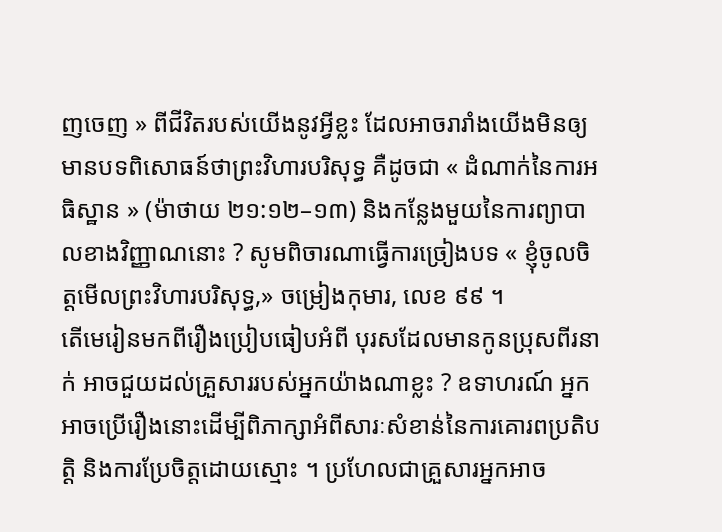ញចេញ » ពីជីវិតរបស់យើងនូវអ្វីខ្លះ ដែលអាចរារាំងយើងមិនឲ្យមានបទពិសោធន៍ថាព្រះវិហារបរិសុទ្ធ គឺដូចជា « ដំណាក់នៃការអធិស្ឋាន » (ម៉ាថាយ ២១:១២–១៣) និងកន្លែងមួយនៃការព្យាបាលខាងវិញ្ញាណនោះ ? សូមពិចារណាធ្វើការច្រៀងបទ « ខ្ញុំចូលចិត្តមើលព្រះវិហារបរិសុទ្ធ,» ចម្រៀងកុមារ, លេខ ៩៩ ។
តើមេរៀនមកពីរឿងប្រៀបធៀបអំពី បុរសដែលមានកូនប្រុសពីរនាក់ អាចជួយដល់គ្រួសាររបស់អ្នកយ៉ាងណាខ្លះ ? ឧទាហរណ៍ អ្នកអាចប្រើរឿងនោះដើម្បីពិភាក្សាអំពីសារៈសំខាន់នៃការគោរពប្រតិបត្តិ និងការប្រែចិត្តដោយស្មោះ ។ ប្រហែលជាគ្រួសារអ្នកអាច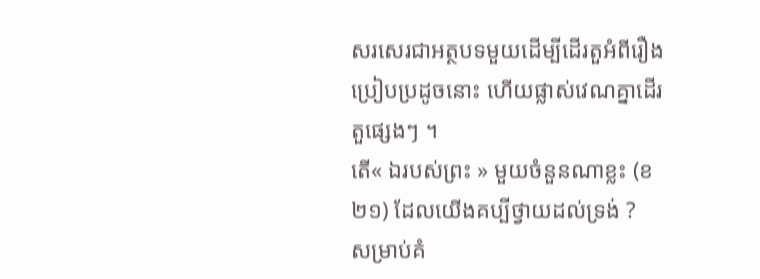សរសេរជាអត្ថបទមួយដើម្បីដើរតួអំពីរឿងប្រៀបប្រដូចនោះ ហើយផ្លាស់វេណគ្នាដើរតួផ្សេងៗ ។
តើ« ឯរបស់ព្រះ » មួយចំនួនណាខ្លះ (ខ ២១) ដែលយើងគប្បីថ្វាយដល់ទ្រង់ ?
សម្រាប់គំ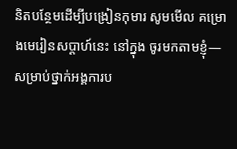និតបន្ថែមដើម្បីបង្រៀនកុមារ សូមមើល គម្រោងមេរៀនសប្ដាហ៍នេះ នៅក្នុង ចូរមកតាមខ្ញុំ—សម្រាប់ថ្នាក់អង្គការប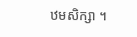ឋមសិក្សា ។